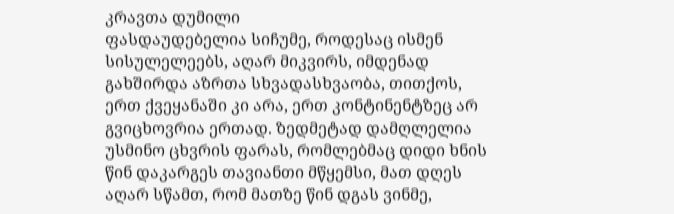კრავთა დუმილი
ფასდაუდებელია სიჩუმე, როდესაც ისმენ სისულელეებს, აღარ მიკვირს, იმდენად გახშირდა აზრთა სხვადასხვაობა, თითქოს, ერთ ქვეყანაში კი არა, ერთ კონტინენტზეც არ გვიცხოვრია ერთად. ზედმეტად დამღლელია უსმინო ცხვრის ფარას, რომლებმაც დიდი ხნის წინ დაკარგეს თავიანთი მწყემსი, მათ დღეს აღარ სწამთ, რომ მათზე წინ დგას ვინმე,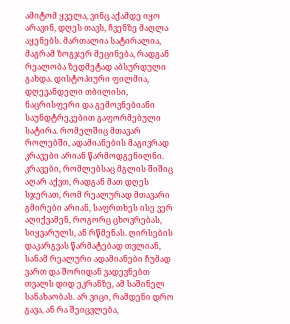ამიტომ ყველა, ვინც აქამდე იყო არავინ, დღეს თავს, ჩვენზე მაღლა აყენებს. მართალია სატირალია, მაგრამ ზოგჯერ მეცინება, რადგან რეალობა ზედმეტად აბსურდული გახდა. დისტოპიური ფილმია, დღევანდელი თბილისი, ნაცრისფერი და გემოვნებიანი საუნდტრეკებით გაფორმებული სატირა. რომელშიც მთავარ როლებში, ადამიანების მაგივრად კრავები არიან წარმოდგენილნი. კრავები, რომლებსაც მგლის შიშიც აღარ აქვთ, რადგან მათ დღეს სჯერათ, რომ რეალურად მთავარი გმირები არიან, საფრთხეს ისე ვერ აღიქვამენ, როგორც ცხოვრებას, სიყვარულს, ან რწმენას. ღირსების დაკარგვას წარმატებად თვლიან, სანამ რეალური ადამიანები ჩუმად ვართ და შორიდან ვადევნებთ თვალს დიდ ეკრანზე, ამ საშინელ სანახაობას. არ ვიცი, რამდენი დრო გავა, ან რა შეიცვლება,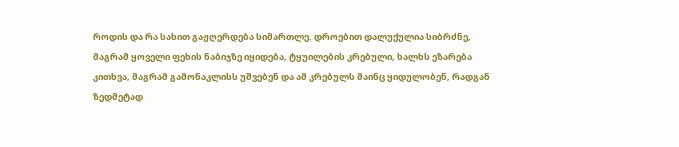როდის და რა სახით გაჟღერდება სიმართლე. დროებით დალუქულია სიბრძნე, მაგრამ ყოველი ფეხის ნაბიჯზე იყიდება, ტყუილების კრებული, ხალხს ეზარება კითხვა, მაგრამ გამონაკლისს უშვებენ და ამ კრებულს მაინც ყიდულობენ, რადგან ზედმეტად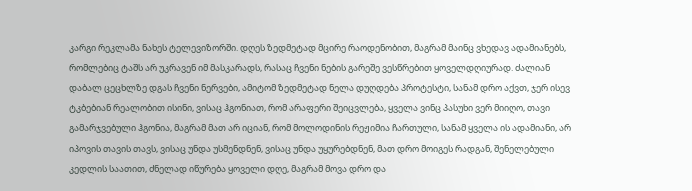კარგი რეკლამა ნახეს ტელევიზორში. დღეს ზედმეტად მცირე რაოდენობით, მაგრამ მაინც ვხედავ ადამიანებს, რომლებიც ტაშს არ უკრავენ იმ მასკარადს, რასაც ჩვენი ნების გარეშე ვესწრებით ყოველდღიურად. ძალიან დაბალ ცეცხლზე დგას ჩვენი ნერვები, ამიტომ ზედმეტად ნელა დუღდება პროტესტი, სანამ დრო აქვთ, ჯერ ისევ ტკბებიან რეალობით ისინი, ვისაც ჰგონიათ, რომ არაფერი შეიცვლება, ყველა ვინც პასუხი ვერ მიიღო, თავი გამარჯვებული ჰგონია, მაგრამ მათ არ იციან, რომ მოლოდინის რეჟიმია ჩართული, სანამ ყველა ის ადამიანი, არ იპოვის თავის თავს, ვისაც უნდა უსმენდნენ, ვისაც უნდა უყურებდნენ, მათ დრო მოიგეს რადგან, შენელებული კედლის საათით, ძნელად იწურება ყოველი დღე, მაგრამ მოვა დრო და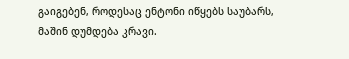გაიგებენ, როდესაც ენტონი იწყებს საუბარს, მაშინ დუმდება კრავი.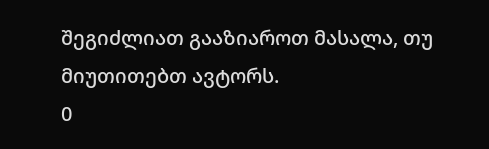შეგიძლიათ გააზიაროთ მასალა, თუ მიუთითებთ ავტორს.
0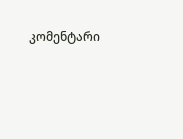კომენტარი